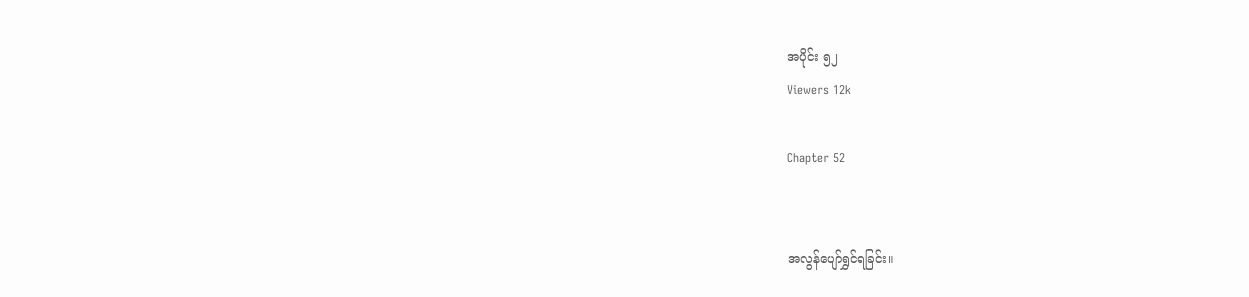အပိုင်း ၅၂
Viewers 12k

Chapter 52


အလွန်ပျော်ရွှင်ရခြင်း။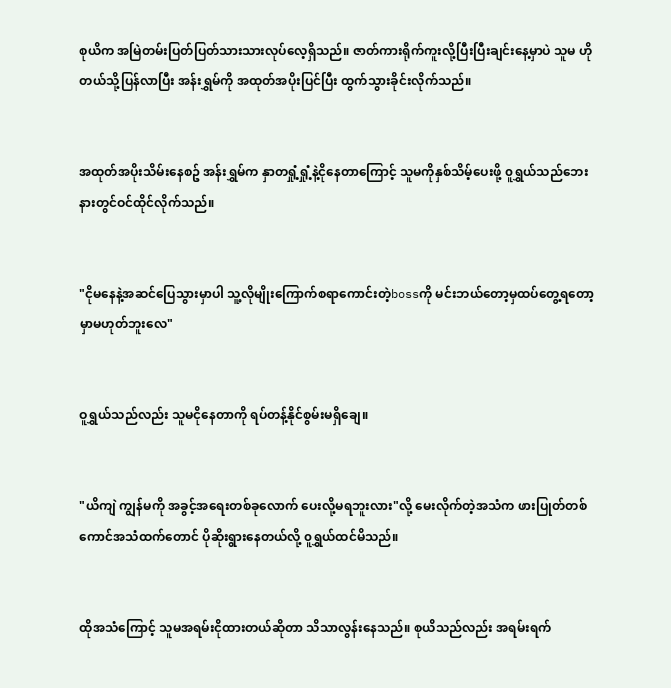စုယိက အမြဲတမ်းပြတ်ပြတ်သားသားလုပ်လေ့ရှိသည်။ ဇာတ်ကားရိုက်ကူးလို့ပြီးပြီးချင်းနေ့မှာပဲ သူမ ဟိုတယ်သို့ပြန်လာပြီး အန်းရွှမ်ကို အထုတ်အပိုးပြင်ပြီး ထွက်သွားခိုင်းလိုက်သည်။


အထုတ်အပိုးသိမ်းနေစဥ် အန်းရွှမ်က နှာတရှုံ့ရှုံ့နဲ့ငိုနေတာကြောင့် သူမကိုနှစ်သိမ့်ပေးဖို့ ၀ူရွှယ်သည်ဘေးနားတွင်ဝင်ထိုင်လိုက်သည်။


"ငိုမနေနဲ့အဆင်ပြေသွားမှာပါ သူ့လိုမျိုးကြောက်စရာကောင်းတဲ့bossကို မင်းဘယ်တော့မှထပ်တွေ့ရတော့မှာမဟုတ်ဘူးလေ"


ဝူရွှယ်သည်လည်း သူမငိုနေတာကို ရပ်တန့်နိုင်စွမ်းမရှိချေ။


"ယိကျဲ ကျွန်မကို အခွင့်အရေးတစ်ခုလောက် ပေးလို့မရဘူးလား"လို့ မေးလိုက်တဲ့အသံက ဖားပြုတ်တစ်ကောင်အသံထက်တောင် ပိုဆိုးရွားနေတယ်လို့ ၀ူရွှယ်ထင်မိသည်။


ထိုအသံကြောင့် သူမအရမ်းငိုထားတယ်ဆိုတာ သိသာလွန်းနေသည်။ စုယိသည်လည်း အရမ်းရက်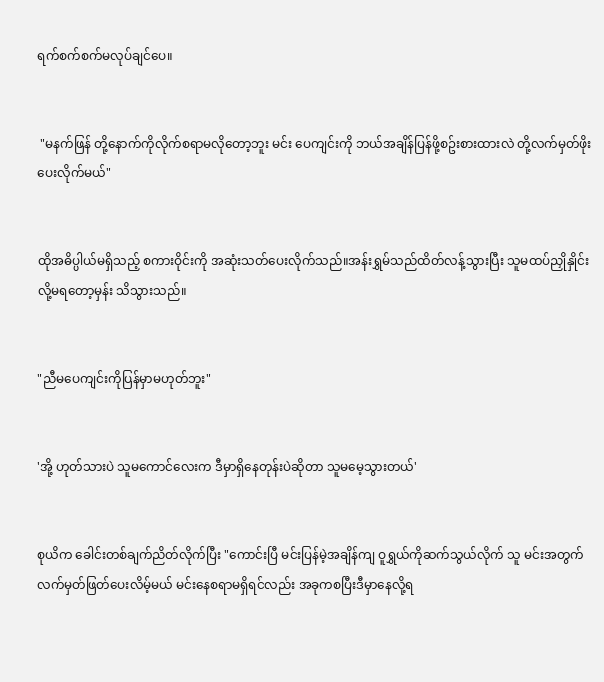ရက်စက်စက်မလုပ်ချင်ပေ။


 "မနက်ဖြန် တို့နောက်ကိုလိုက်စရာမလိုတော့ဘူး မင်း ပေကျင်းကို ဘယ်အချိန်ပြန်ဖို့စဥ်းစားထားလဲ တို့လက်မှတ်ဖိုးပေးလိုက်မယ်"


ထိုအဓိပ္ပါယ်မရှိသည့် စကားဝိုင်းကို အဆုံးသတ်ပေးလိုက်သည်။အန်းရွှမ်သည်ထိတ်လန့်သွားပြီး သူမထပ်ညှိုနှိုင်းလို့မရတော့မှန်း သိသွားသည်။


"ညီမပေကျင်းကိုပြန်မှာမဟုတ်ဘူး"


'အို့ ဟုတ်သားပဲ သူမကောင်လေးက ဒီမှာရှိနေတုန်းပဲဆိုတာ သူမမေ့သွားတယ်'


စုယိက ခေါင်းတစ်ချက်ညိတ်လိုက်ပြီး "ကောင်းပြီ မင်းပြန်မဲ့အချိန်ကျ ဝူရွှယ်ကိုဆက်သွယ်လိုက် သူ မင်းအတွက် လက်မှတ်ဖြတ်ပေးလိမ့်မယ် မင်းနေစရာမရှိရင်လည်း အခုကစပြီးဒီမှာနေလို့ရ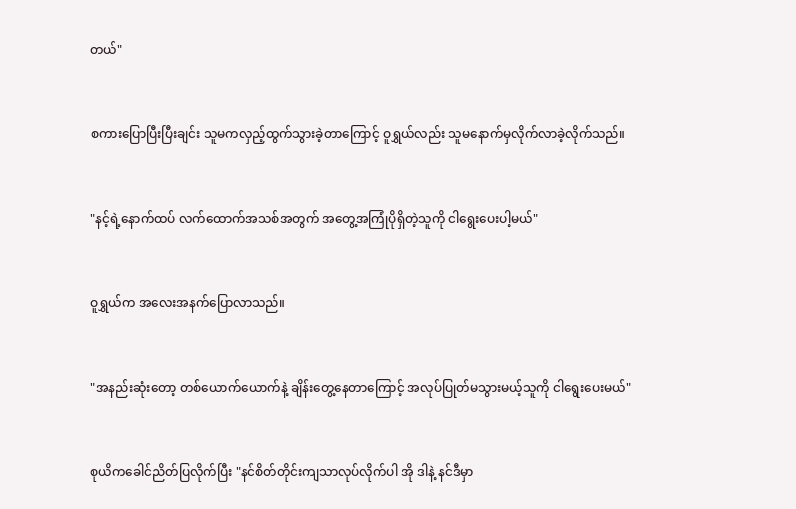တယ်"


စကားပြောပြီးပြီးချင်း သူမကလှည့်ထွက်သွားခဲ့တာကြောင့် ဝူရွှယ်လည်း သူမနောက်မှလိုက်လာခဲ့လိုက်သည်။


"နင့်ရဲ့နောက်ထပ် လက်ထောက်အသစ်အတွက် အတွေ့အကြုံပိုရှိတဲ့သူကို ငါရွေးပေးပါ့မယ်"


ဝူရွှယ်က အလေးအနက်ပြောလာသည်။


"အနည်းဆုံးတော့ တစ်ယောက်ယောက်နဲ့ ချိန်းတွေ့နေတာကြောင့် အလုပ်ပြုတ်မသွားမယ့်သူကို ငါရွေးပေးမယ်"


စုယိကခေါင်ညိတ်ပြလိုက်ပြီး "နင်စိတ်တိုင်းကျသာလုပ်လိုက်ပါ အို ဒါနဲ့ နင်ဒီမှာ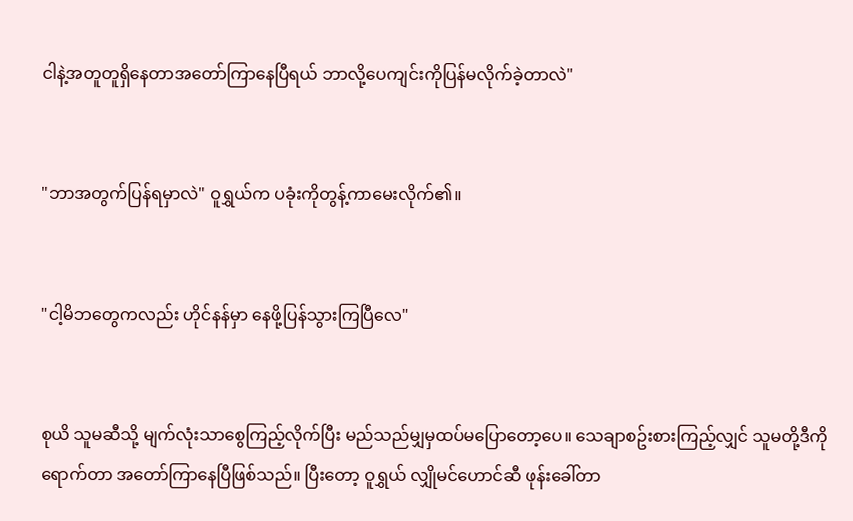ငါနဲ့အတူတူရှိနေတာအတော်ကြာနေပြီရယ် ဘာလို့ပေကျင်းကိုပြန်မလိုက်ခဲ့တာလဲ"


"ဘာအတွက်ပြန်ရမှာလဲ" ဝူရွှယ်က ပခုံးကိုတွန့်ကာမေးလိုက်၏။


"ငါ့မိဘတွေကလည်း ဟိုင်နန်မှာ နေဖို့ပြန်သွားကြပြီလေ"


စုယိ သူမဆီသို့ မျက်လုံးသာစွေကြည့်လိုက်ပြီး မည်သည်မျှမှထပ်မပြောတော့ပေ။ သေချာစဥ်းစားကြည့်လျှင် သူမတို့ဒီကိုရောက်တာ အတော်ကြာနေပြီဖြစ်သည်။ ပြီးတော့ ဝူရွှယ် လျှိုမင်ဟောင်ဆီ ဖုန်းခေါ်တာ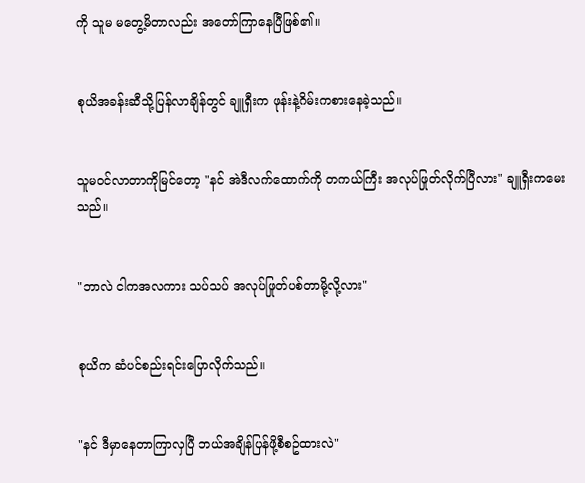ကို သူမ မတွေ့မိတာလည်း အတော်ကြာနေပြီဖြစ်၏။


စုယိအခန်းဆီသို့ပြန်လာချိန်တွင် ချူရှီးက ဖုန်းနဲ့ဂိမ်းကစားနေခဲ့သည်။


သူမဝင်လာတာကိုမြင်တော့ "နင် အဲဒီလက်ထောက်ကို တကယ်ကြီး အလုပ်ဖြုတ်လိုက်ပြီလား" ချူရှီးကမေးသည်။


"ဘာလဲ ငါကအလကား သပ်သပ် အလုပ်ဖြုတ်ပစ်တာမို့လို့လား"


စုယိက ဆံပင်စည်းရင်းပြောလိုက်သည်။


"နင် ဒီမှာနေတာကြာလှပြီ ဘယ်အချိန်ပြန်ဖို့စီစဥ်ထားလဲ"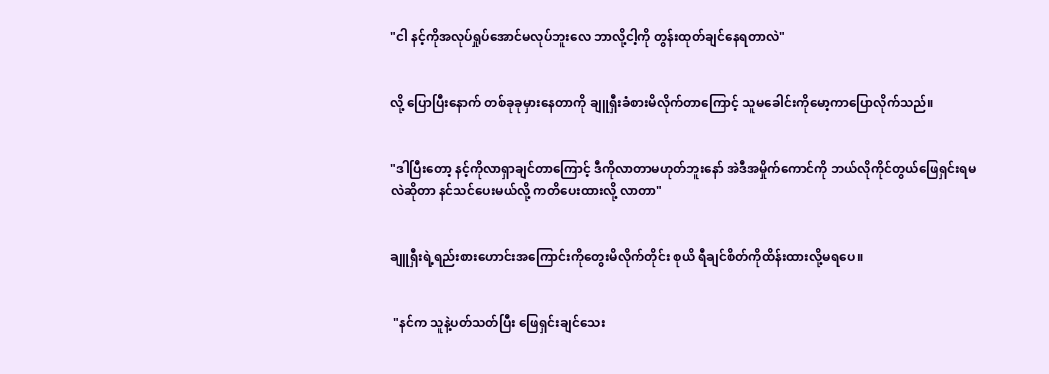"ငါ နင့်ကိုအလုပ်ရှုပ်အောင်မလုပ်ဘူးလေ ဘာလို့ငါ့ကို တွန်းထုတ်ချင်နေရတာလဲ"


လို့ ပြောပြီးနောက် တစ်ခုခုမှားနေတာကို ချူရှီးခံစားမိလိုက်တာကြောင့် သူမခေါင်းကိုမော့ကာပြောလိုက်သည်။


"ဒါပြီးတော့ နင့်ကိုလာရှာချင်တာကြောင့် ဒီကိုလာတာမဟုတ်ဘူးနော် အဲဒီအမှိုက်ကောင်ကို ဘယ်လိုကိုင်တွယ်ဖြေရှင်းရမလဲဆိုတာ နင်သင်ပေးမယ်လို့ ကတိပေးထားလို့ လာတာ"


ချူရှီးရဲ့ရည်းစားဟောင်းအကြောင်းကိုတွေးမိလိုက်တိုင်း စုယိ ရီချင်စိတ်ကိုထိန်းထားလို့မရပေ။


 "နင်က သူနဲ့ပတ်သတ်ပြီး ဖြေရှင်းချင်သေး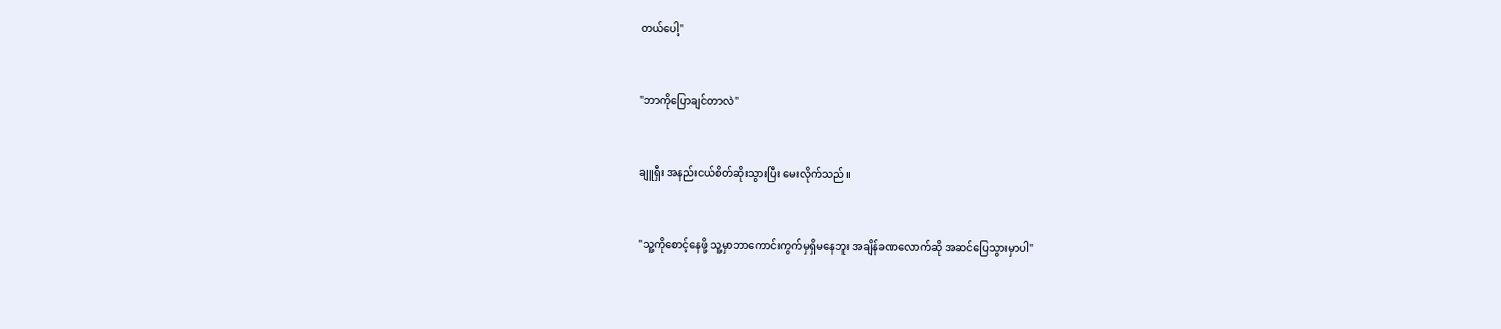တယ်ပေါ့"


"ဘာကိုပြောချင်တာလဲ"


ချူရှီး အနည်းငယ်စိတ်ဆိုးသွားပြီး မေးလိုက်သည်။


"သူ့ကိုစောင့်နေဖို့ သူ့မှာဘာကောင်းကွက်မှရှိမနေဘူး အချိန်ခဏလောက်ဆို အဆင်ပြေသွားမှာပါ"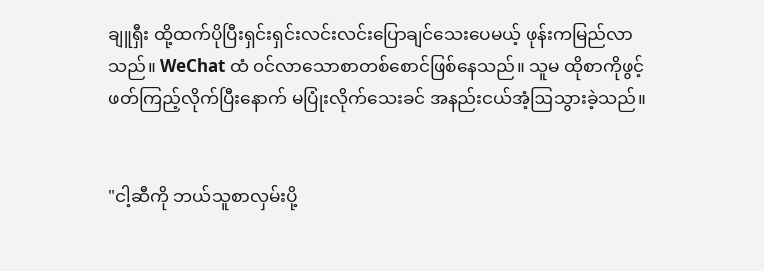ချူရှီး ထို့ထက်ပိုပြီးရှင်းရှင်းလင်းလင်းပြောချင်သေးပေမယ့် ဖုန်းကမြည်လာသည်။ WeChat ထံ ၀င်လာသောစာတစ်စောင်ဖြစ်နေသည်။ သူမ ထိုစာကိုဖွင့်ဖတ်ကြည့်လိုက်ပြီးနောက် မပြုံးလိုက်သေးခင် အနည်းငယ်အံ့ဩသွားခဲ့သည်။


"ငါ့ဆီကို ဘယ်သူစာလှမ်းပို့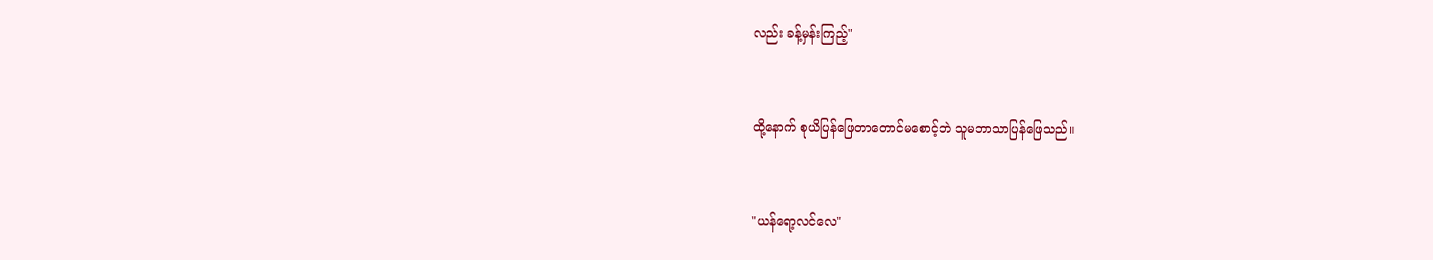လည်း ခန့်မှန်းကြည့်"


ထို့နောက် စုယိပြန်ဖြေတာတောင်မစောင့်ဘဲ သူမဘာသာပြန်ဖြေသည်။


"ယန်ရော့လင်လေ"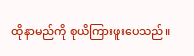ထိုနာမည်ကို စုယိကြားဖူးပေသည်။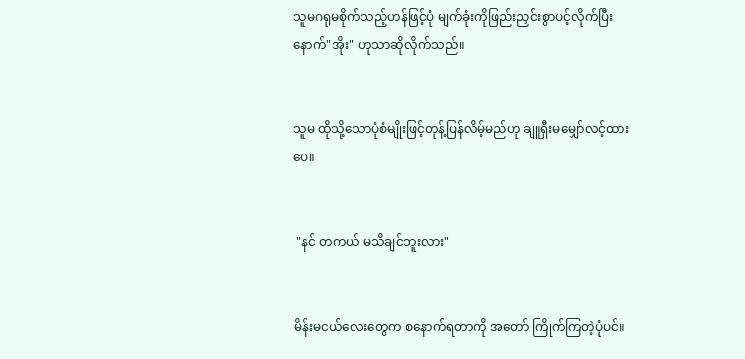သူမဂရုမစိုက်သည့်ဟန်ဖြင့်ပုံ မျက်ခုံးကိုဖြည်းညှင်းစွာပင့်လိုက်ပြီးနောက်"အိုး" ဟုသာဆိုလိုက်သည်။


သူမ ထိုသို့သောပုံစံမျိုးဖြင့်တုန့်ပြန်လိမ့်မည်ဟု ချူရှီးမမျှော်လင့်ထားပေ။


 "နင် တကယ် မသိချင်ဘူးလား"


မိန်းမငယ်လေးတွေက စနောက်ရတာကို အတော် ကြိုက်ကြတဲ့ပုံပင်။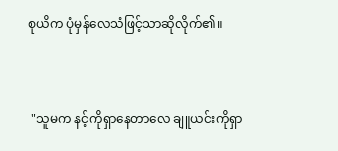စုယိက ပုံမှန်လေသံဖြင့်သာဆိုလိုက်၏။


 "သူမက နင့်ကိုရှာနေတာလေ ချူယင်းကိုရှာ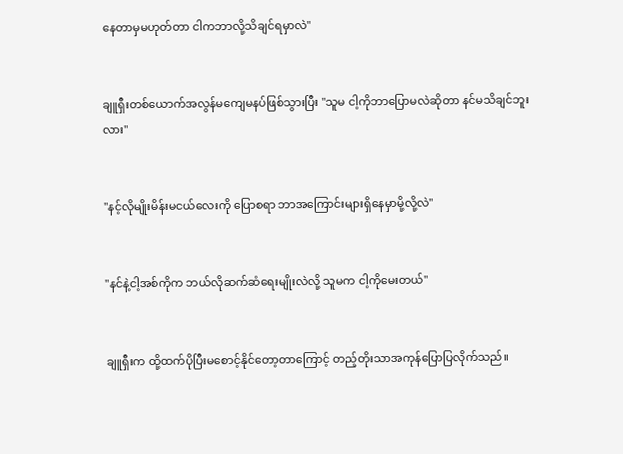နေတာမှမဟုတ်တာ ငါကဘာလို့သိချင်ရမှာလဲ"


ချူရှီးတစ်ယောက်အလွန်မကျေမနပ်ဖြစ်သွားပြီး "သူမ ငါ့ကိုဘာပြောမလဲဆိုတာ နင်မသိချင်ဘူးလား"


"နင့်လိုမျိုးမိန်းမငယ်လေးကို ပြောစရာ ဘာအကြောင်းများရှိနေမှာမို့လို့လဲ"


"နင်နဲ့ငါ့အစ်ကိုက ဘယ်လိုဆက်ဆံရေးမျိုးလဲလို့ သူမက ငါ့ကိုမေးတယ်"


ချူရှီးက ထို့ထက်ပိုပြီးမစောင့်နိုင်တော့တာကြောင့် တည့်တိုးသာအကုန်ပြောပြလိုက်သည်။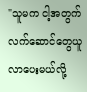"သူမက ငါ့အတွက်လက်ဆောင်တွေယူလာပေးမယ်လို့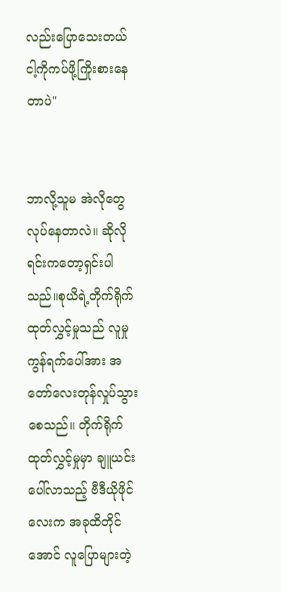လည်းပြောသေးတယ် ငါ့ကိုကပ်ဖို့ကြိုးစားနေတာပဲ"


ဘာလို့သူမ အဲလိုတွေလုပ်နေတာလဲ။ ဆိုလိုရင်းကတော့ရှင်းပါသည်။စုယိရဲ့တိုက်ရိုက်ထုတ်လွှင့်မှုသည် လူမှုကွန်ရက်ပေါ်အား အတော်လေးတုန်လှုပ်သွားစေသည်။ တိုက်ရိုက်ထုတ်လွှင့်မှုမှာ ချူယင်းပေါ်လာသည့် ဗီဒီယိုဖိုင်လေးက အခုထိတိုင်အောင် လူပြောများတဲ့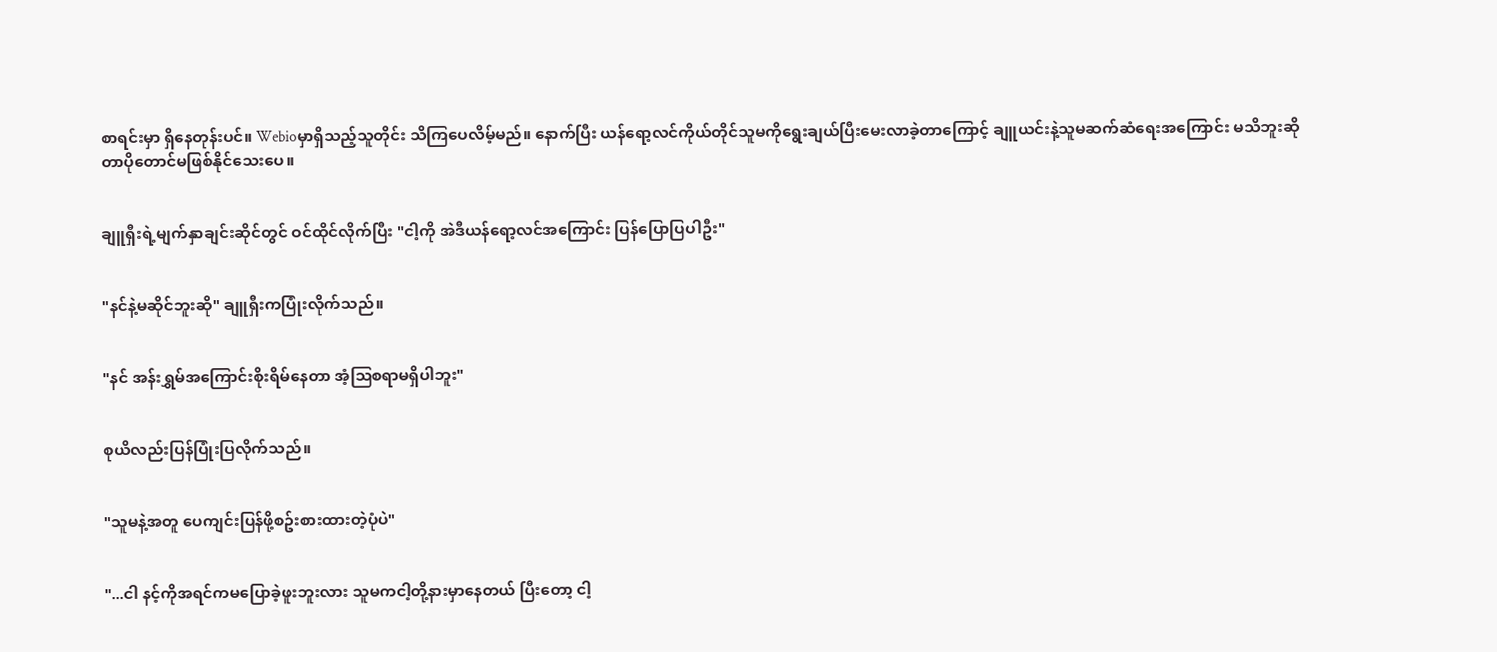စာရင်းမှာ ရှိနေတုန်းပင်။ Webioမှာရှိသည့်သူတိုင်း သိကြပေလိမ့်မည်။ နောက်ပြီး ယန်ရော့လင်ကိုယ်တိုင်သူမကိုရွေးချယ်ပြီးမေးလာခဲ့တာကြောင့် ချူယင်းနဲ့သူမဆက်ဆံရေးအကြောင်း မသိဘူးဆိုတာပိုတောင်မဖြစ်နိုင်သေးပေ။


ချူရှီးရဲ့မျက်နှာချင်းဆိုင်တွင် ဝင်ထိုင်လိုက်ပြီး "ငါ့ကို အဲဒီယန်ရော့လင်အကြောင်း ပြန်ပြောပြပါဦး"


"နင်နဲ့မဆိုင်ဘူးဆို" ချူရှီးကပြုံးလိုက်သည်။


"နင် အန်းရွှမ်အကြောင်းစိုးရိမ်နေတာ အံ့ဩစရာမရှိပါဘူး"


စုယိလည်းပြန်ပြုံးပြလိုက်သည်။


"သူမနဲ့အတူ ပေကျင်းပြန်ဖို့စဥ်းစားထားတဲ့ပုံပဲ"


"...ငါ နင့်ကိုအရင်ကမပြောခဲ့ဖူးဘူးလား သူမကငါ့တို့နားမှာနေတယ် ပြီးတော့ ငါ့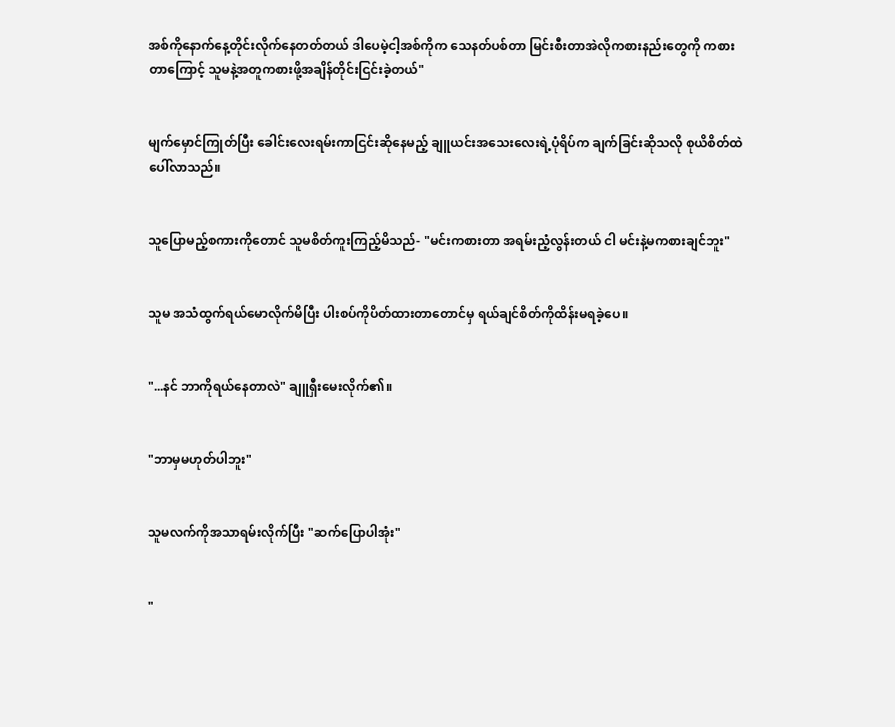အစ်ကိုနောက်နေ့တိုင်းလိုက်နေတတ်တယ် ဒါပေမဲ့ငါ့အစ်ကိုက သေနတ်ပစ်တာ မြင်းစီးတာအဲလိုကစားနည်းတွေကို ကစားတာကြောင့် သူမနဲ့အတူကစားဖို့အချိန်တိုင်းငြင်းခဲ့တယ်"


မျက်မှောင်ကြုတ်ပြီး ခေါင်းလေးရမ်းကာငြင်းဆိုနေမည့် ချူယင်းအသေးလေးရဲ့ပုံရိပ်က ချက်ခြင်းဆိုသလို စုယိစိတ်ထဲပေါ်လာသည်။


သူပြောမည့်စကားကိုတောင် သူမစိတ်ကူးကြည့်မိသည်- "မင်းကစားတာ အရမ်းညံ့လွန်းတယ် ငါ မင်းနဲ့မကစားချင်ဘူး"


သူမ အသံထွက်ရယ်မောလိုက်မိပြီး ပါးစပ်ကိုပိတ်ထားတာတောင်မှ ရယ်ချင်စိတ်ကိုထိန်းမရခဲ့ပေ။


"...နင် ဘာကိုရယ်နေတာလဲ" ချူရှီးမေးလိုက်၏။


"ဘာမှမဟုတ်ပါဘူး"


သူမလက်ကိုအသာရမ်းလိုက်ပြီး "ဆက်ပြောပါအုံး"


"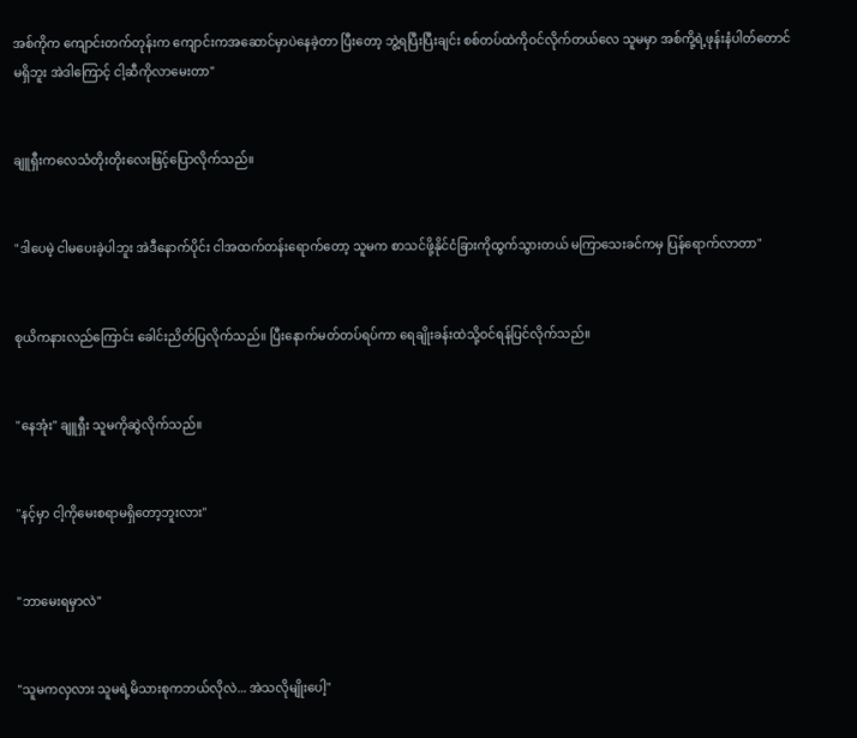အစ်ကိုက ကျောင်းတက်တုန်းက ကျောင်းကအဆောင်မှာပဲနေခဲ့တာ ပြီးတော့ ဘွဲ့ရပြီးပြီးချင်း စစ်တပ်ထဲကိုဝင်လိုက်တယ်လေ သူမမှာ အစ်ကို့ရဲ့ဖုန်းနံပါတ်တောင်မရှိဘူး အဲဒါကြောင့် ငါ့ဆီကိုလာမေးတာ"


ချူရှီးကလေသံတိုးတိုးလေးဖြင့်ပြောလိုက်သည်။


"ဒါပေမဲ့ ငါမပေးခဲ့ပါဘူး အဲဒီနောက်ပိုင်း ငါအထက်တန်းရောက်တော့ သူမက စာသင်ဖို့နိုင်ငံခြားကိုထွက်သွားတယ် မကြာသေးခင်ကမှ ပြန်ရောက်လာတာ"


စုယိကနားလည်ကြောင်း ခေါင်းညိတ်ပြလိုက်သည်။ ပြီးနောက်မတ်တပ်ရပ်ကာ ရေချိုးခန်းထဲသို့ဝင်ရန်ပြင်လိုက်သည်။


"နေအုံး" ချူရှီး သူမကိုဆွဲလိုက်သည်။


"နင့်မှာ ငါ့ကိုမေးစရာမရှိတော့ဘူးလား"


"ဘာမေးရမှာလဲ"


"သူမကလှလား သူမရဲ့မိသားစုကဘယ်လိုလဲ... အဲသလိုမျိုးပေါ့"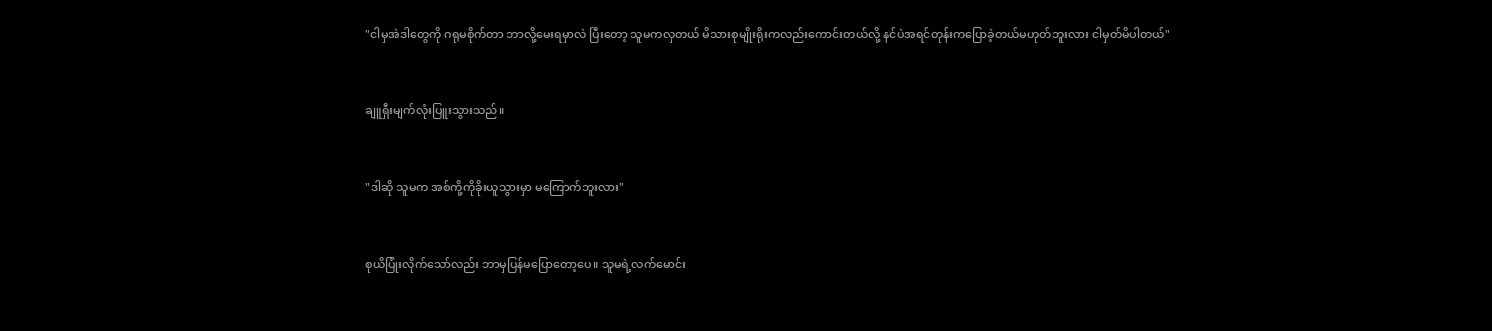"ငါမှအဲဒါတွေကို ဂရုမစိုက်တာ ဘာလို့မေးရမှာလဲ ပြီးတော့ သူမကလှတယ် မိသားစုမျိုးရိုးကလည်းကောင်းတယ်လို့ နင်ပဲအရင်တုန်းကပြောခဲ့တယ်မဟုတ်ဘူးလား ငါမှတ်မိပါတယ်"


ချူရှီးမျက်လုံးပြူးသွားသည်။


"ဒါဆို သူမက အစ်ကို့ကိုခိုးယူသွားမှာ မကြောက်ဘူးလား"


စုယိပြုံးလိုက်သော်လည်း ဘာမှပြန်မပြောတော့ပေ။ သူမရဲ့လက်မောင်း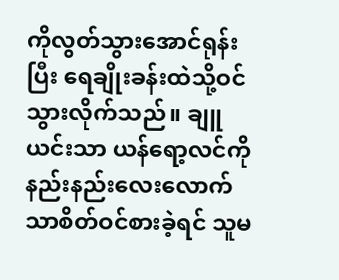ကိုလွတ်သွားအောင်ရုန်းပြီး ရေချိုးခန်းထဲသို့ဝင်သွားလိုက်သည်။ ချူယင်းသာ ယန်ရော့လင်ကို နည်းနည်းလေးလောက်သာစိတ်ဝင်စားခဲ့ရင် သူမ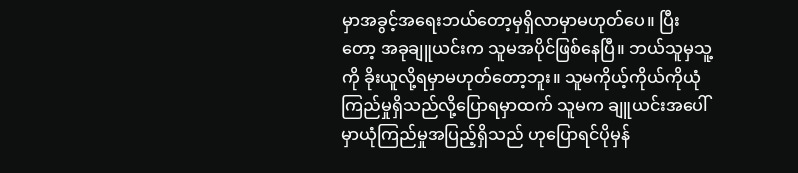မှာအခွင့်အရေးဘယ်တော့မှရှိလာမှာမဟုတ်ပေ။ ပြီးတော့ အခုချူယင်းက သူမအပိုင်ဖြစ်နေပြီ။ ဘယ်သူမှသူ့ကို ခိုးယူလို့ရမှာမဟုတ်တော့ဘူး။ သူမကိုယ့်ကိုယ်ကိုယုံကြည်မှုရှိသည်လို့ပြောရမှာထက် သူမက ချူယင်းအပေါ်မှာယုံကြည်မှုအပြည့်ရှိသည် ဟုပြောရင်ပိုမှန်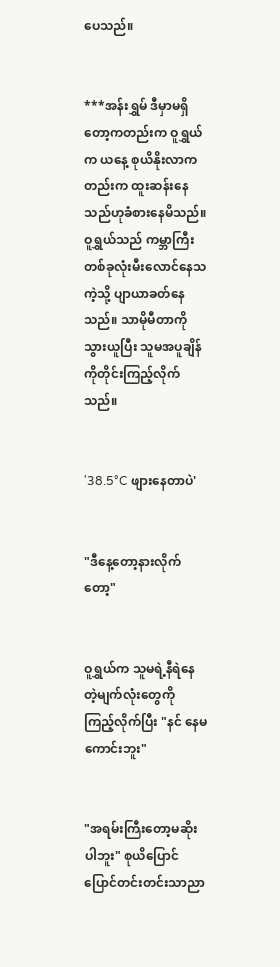ပေသည်။


***အန်းရွှမ် ဒီမှာမရှိတော့ကတည်းက ဝူရွှယ်က ယနေ့ စုယိနိုးလာကတည်းက ထူးဆန်းနေသည်ဟုခံစားနေမိသည်။ ဝူရွှယ်သည် ကမ္ဘာကြီးတစ်ခုလုံးမီးလောင်နေသကဲ့သို့ ပျာယာခတ်နေသည်။ သာမိုမီတာကိုသွားယူပြီး သူမအပူချိန်ကိုတိုင်းကြည့်လိုက်သည်။


'38.5°C ဖျားနေတာပဲ'


"ဒီနေ့တော့နားလိုက်တော့"


ဝူရွှယ်က သူမရဲ့နီရဲနေတဲ့မျက်လုံးတွေကို ကြည့်လိုက်ပြီး "နင် နေမကောင်းဘူး"


"အရမ်းကြီးတော့မဆိုးပါဘူး" စုယိပြောင်ပြောင်တင်းတင်းသာညာ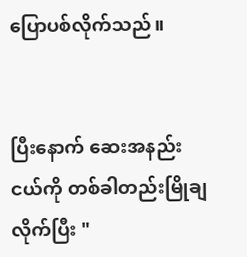ပြောပစ်လိုက်သည်။


ပြီးနောက် ဆေးအနည်းငယ်ကို တစ်ခါတည်းမြိုချလိုက်ပြီး "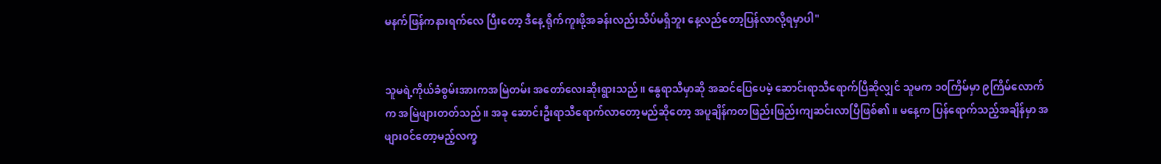မနက်ဖြန်ကနားရက်လေ ပြီးတော့ ဒီနေ့ ရိုက်ကူးဖို့အခန်းလည်းသိပ်မရှိဘူး နေ့လည်တော့ပြန်လာလို့ရမှာပါ"


သူမရဲ့ကိုယ်ခံစွမ်းအားကအမြဲတမ်း အတော်လေးဆိုးရွားသည်။ နွေရာသီမှာဆို အဆင်ပြေပေမဲ့ ဆောင်းရာသီရောက်ပြီဆိုလျှင် သူမက ၁၀ကြိမ်မှာ ၉ကြိမ်လောက်က အမြဲဖျားတတ်သည်။ အခု ဆောင်းဦးရာသီရောက်လာတော့မည်ဆိုတော့ အပူချိန်ကတဖြည်းဖြည်းကျဆင်းလာပြီဖြစ်၏။ မနေ့က ပြန်ရောက်သည့်အချိန်မှာ အဖျား၀င်တော့မည့်လက္ခ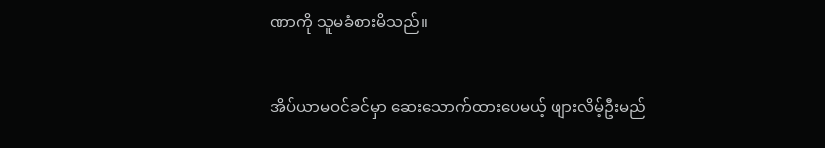ဏာကို သူမခံစားမိသည်။


အိပ်ယာမဝင်ခင်မှာ ဆေးသောက်ထားပေမယ့် ဖျားလိမ့်ဦးမည်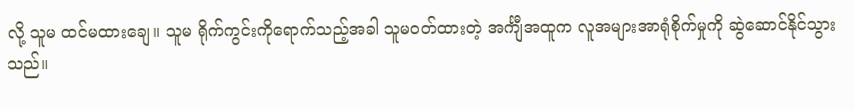လို့ သူမ ထင်မထားချေ။ သူမ ရိုက်ကွင်းကိုရောက်သည့်အခါ သူမဝတ်ထားတဲ့ အင်္ကျီအထူက လူအများအာရုံစိုက်မှုကို ဆွဲဆောင်နိုင်သွားသည်။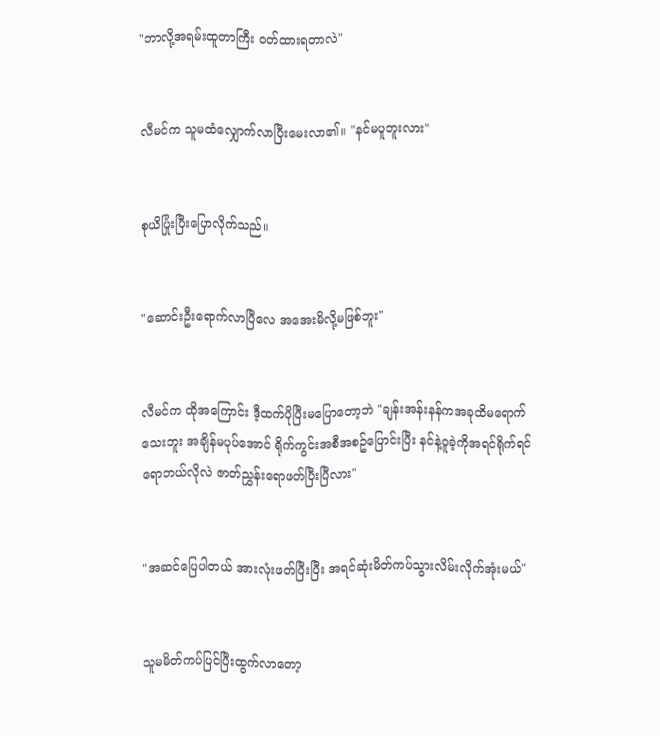"ဘာလို့အရမ်းထူတာကြီး ဝတ်ထားရတာလဲ"


လီမင်က သူမထံလျှောက်လာပြီးမေးလာ၏။ "နင်မပူဘူးလား"


စုယိပြုံးပြီးပြောလိုက်သည်။


"ဆောင်းဦးရောက်လာပြီလေ အအေးမိလို့မဖြစ်ဘူး"


လီမင်က ထိုအကြောင်း ဒီ့ထက်ပိုပြီးမပြောတော့ဘဲ "ချန်းအန်းနန်ကအခုထိမရောက်သေးဘူး အချိန်မပုပ်အောင် ရိုက်ကွင်းအစီအစဥ်ပြောင်းပြီး နင်နဲ့ဝူခဲ့ကိုအရင်ရိုက်ရင်ရောဘယ်လိုလဲ ဇာတ်ညွှန်းရောဖတ်ပြီးပြီလား"


"အဆင်ပြေပါတယ် အားလုံးဖတ်ပြီးပြီး အရင်ဆုံးမိတ်ကပ်သွားလိမ်းလိုက်အုံးမယ်"


သူမမိတ်ကပ်ပြင်ပြီးထွက်လာတော့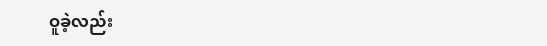ဝူခဲ့လည်း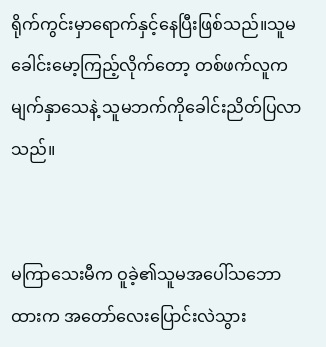ရိုက်ကွင်းမှာရောက်နှင့်နေပြီးဖြစ်သည်။သူမခေါင်းမော့ကြည့်လိုက်တော့ တစ်ဖက်လူက မျက်နှာသေနဲ့ သူမဘက်ကိုခေါင်းညိတ်ပြလာသည်။


မကြာသေးမီက ဝူခဲ့၏သူမအပေါ်သဘောထားက အတော်လေးပြောင်းလဲသွား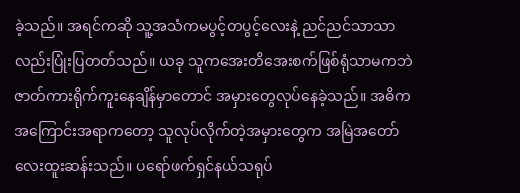ခဲ့သည်။ အရင်ကဆို သူ့အသံကမပွင့်တပွင့်လေးနဲ့ ညင်ညင်သာသာလည်းပြုံးပြတတ်သည်။ ယခု သူကအေးတိအေးစက်ဖြစ်ရုံသာမကဘဲ ဇာတ်ကားရိုက်ကူးနေချိန်မှာတောင် အမှားတွေလုပ်နေခဲ့သည်။ အဓိကအကြောင်းအရာကတော့ သူလုပ်လိုက်တဲ့အမှားတွေက အမြဲအတော်လေးထူးဆန်းသည်။ ပရော်ဖက်ရှင်နယ်သရုပ်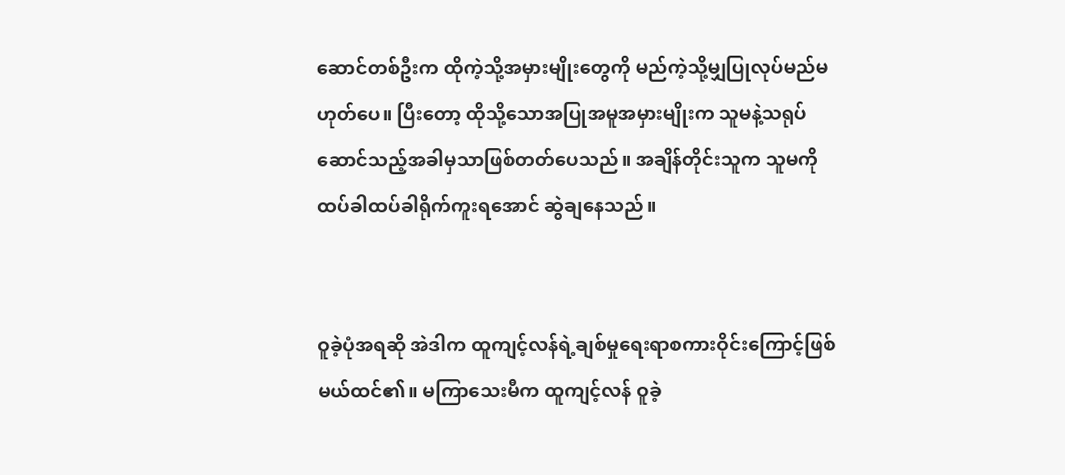ဆောင်တစ်ဦးက ထိုကဲ့သို့အမှားမျိုးတွေကို မည်ကဲ့သို့မျှပြုလုပ်မည်မဟုတ်ပေ။ ပြီးတော့ ထိုသို့သောအပြုအမူအမှားမျိုးက သူမနဲ့သရုပ်ဆောင်သည့်အခါမှသာဖြစ်တတ်ပေသည်။ အချိန်တိုင်းသူက သူမကိုထပ်ခါထပ်ခါရိုက်ကူးရအောင် ဆွဲချနေသည်။


ဝူခဲ့ပုံအရဆို အဲဒါက ထူကျင့်လန်ရဲ့ချစ်မှုရေးရာစကားဝိုင်းကြောင့်ဖြစ်မယ်ထင်၏။ မကြာသေးမီက ထူကျင့်လန် ဝူခဲ့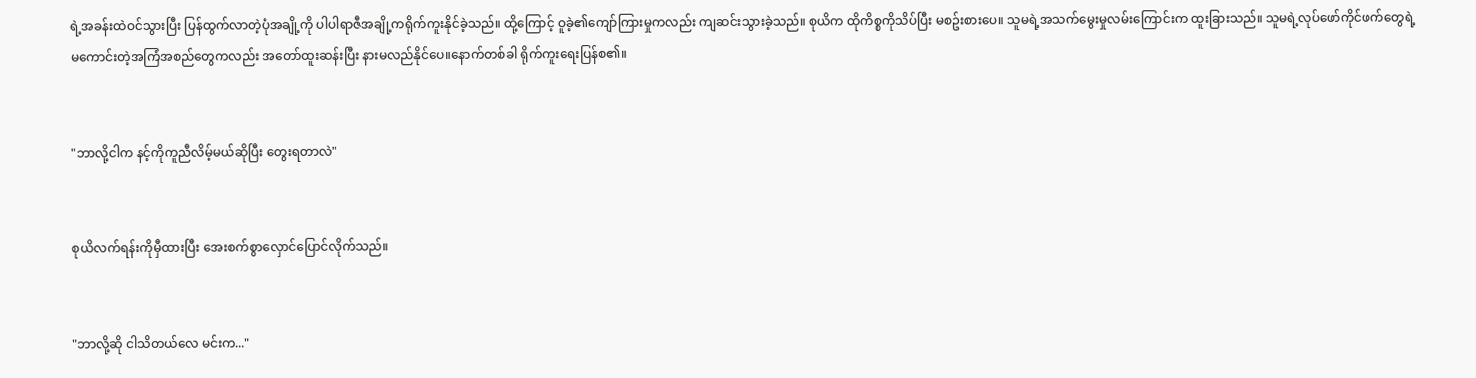ရဲ့အခန်းထဲဝင်သွားပြီး ပြန်ထွက်လာတဲ့ပုံအချို့ကို ပါပါရာဇီအချို့ကရိုက်ကူးနိုင်ခဲ့သည်။ ထို့ကြောင့် ဝူခဲ့၏ကျော်ကြားမှုကလည်း ကျဆင်းသွားခဲ့သည်။ စုယိက ထိုကိစ္စကိုသိပ်ပြီး မစဥ်းစားပေ။ သူမရဲ့အသက်မွေးမှုလမ်းကြောင်းက ထူးခြားသည်။ သူမရဲ့လုပ်ဖော်ကိုင်ဖက်တွေရဲ့ မကောင်းတဲ့အကြံအစည်တွေကလည်း အတော်ထူးဆန်းပြီး နားမလည်နိုင်ပေ။နောက်တစ်ခါ ရိုက်ကူးရေးပြန်စ၏။


"ဘာလို့ငါက နင့်ကိုကူညီလိမ့်မယ်ဆိုပြီး တွေးရတာလဲ"


စုယိလက်ရန်းကိုမှီထားပြီး အေးစက်စွာလှောင်ပြောင်လိုက်သည်။


"ဘာလို့ဆို ငါသိတယ်လေ မင်းက..."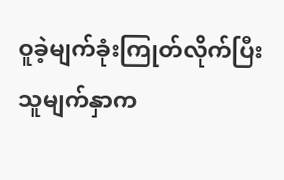ဝူခဲ့မျက်ခုံးကြုတ်လိုက်ပြီး သူမျက်နှာက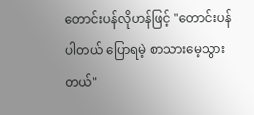တောင်းပန်လိုဟန်ဖြင့် "တောင်းပန်ပါတယ် ပြောရမဲ့ စာသားမေ့သွားတယ်"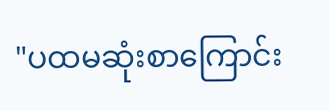"ပထမဆုံးစာကြောင်း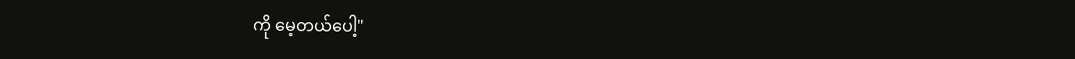ကို မေ့တယ်ပေါ့"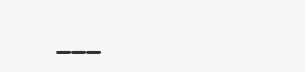___